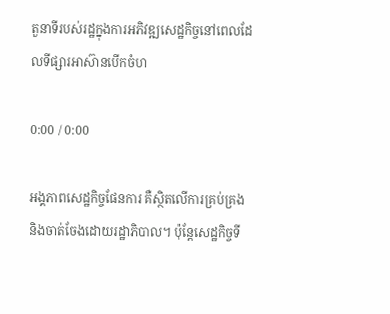តួនាទីរបស់រដ្ឋក្នុងការអភិវឌ្ឍសេដ្ឋកិច្ចនៅពេលដែលទីផ្សារអាស៊ានបើកចំហ

0:00 / 0:00

អង្គភាពសេដ្ឋកិច្ចផែនការ គឺស្ថិតលើការគ្រប់គ្រង និងចាត់ចែងដោយរដ្ឋាភិបាល។ ប៉ុន្តែសេដ្ឋកិច្ចទី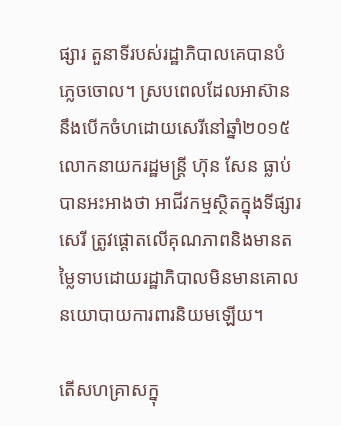ផ្សារ តួនាទីរបស់រដ្ឋាភិបាលគេបានបំភ្លេចចោល។ ស្របពេលដែលអាស៊ាននឹងបើកចំហដោយសេរីនៅឆ្នាំ២០១៥ លោកនាយករដ្ឋមន្ត្រី ហ៊ុន សែន ធ្លាប់បានអះអាងថា អាជីវកម្មស្ថិតក្នុងទីផ្សារសេរី ត្រូវផ្ដោតលើគុណភាពនិងមានតម្លៃទាបដោយរដ្ឋាភិបាលមិនមានគោលនយោបាយការពារនិយមឡើយ។

តើសហគ្រាសក្នុ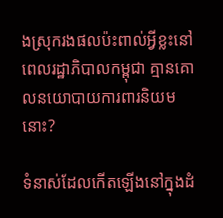ងស្រុករងផលប៉ះពាល់អ្វីខ្លះនៅពេលរដ្ឋាភិបាលកម្ពុជា គ្មានគោលនយោបាយការពារនិយមនោះ?

ទំនាស់ដែលកើតឡើងនៅក្នុងដំ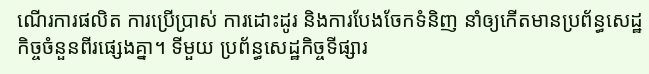ណើរការផលិត ការប្រើប្រាស់ ការដោះដូរ និងការបែងចែកទំនិញ នាំឲ្យកើតមានប្រព័ន្ធសេដ្ឋកិច្ចចំនួនពីរផ្សេងគ្នា។ ទីមួយ ប្រព័ន្ធសេដ្ឋកិច្ចទីផ្សារ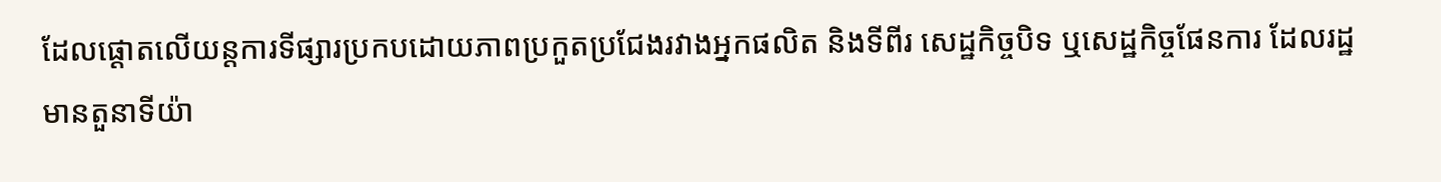ដែលផ្ដោតលើយន្តការទីផ្សារប្រកបដោយភាពប្រកួតប្រជែងរវាងអ្នកផលិត និងទីពីរ សេដ្ឋកិច្ចបិទ ឬសេដ្ឋកិច្ចផែនការ ដែលរដ្ឋមានតួនាទីយ៉ា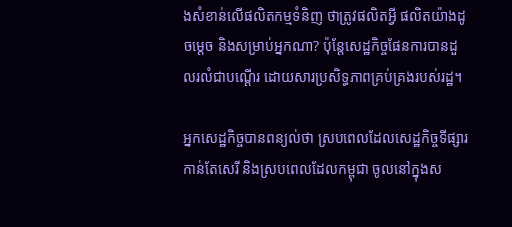ងសំខាន់លើផលិតកម្មទំនិញ ថាត្រូវផលិតអ្វី ផលិតយ៉ាងដូចម្ដេច និងសម្រាប់អ្នកណា? ប៉ុន្តែសេដ្ឋកិច្ចផែនការបានដួលរលំជាបណ្ដើរ ដោយសារប្រសិទ្ធភាពគ្រប់គ្រងរបស់រដ្ឋ។

អ្នកសេដ្ឋកិច្ចបានពន្យល់ថា ស្របពេលដែលសេដ្ឋកិច្ចទីផ្សារកាន់តែសេរី និងស្របពេលដែលកម្ពុជា ចូលនៅក្នុងស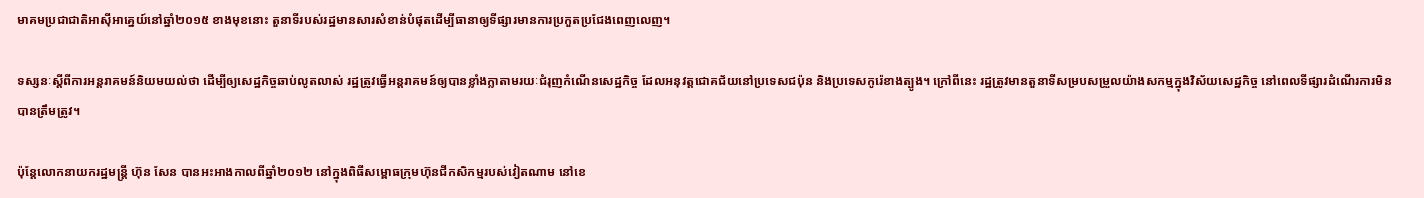មាគមប្រជាជាតិអាស៊ីអាគ្នេយ៍នៅឆ្នាំ២០១៥ ខាងមុខនោះ តួនាទីរបស់រដ្ឋមានសារសំខាន់បំផុតដើម្បីធានាឲ្យទីផ្សារមានការប្រកួតប្រជែងពេញលេញ។

ទស្សនៈស្ដីពីការអន្តរាគមន៍និយមយល់ថា ដើម្បីឲ្យសេដ្ឋកិច្ចឆាប់លូតលាស់ រដ្ឋត្រូវធ្វើអន្តរាគមន៍ឲ្យបានខ្លាំងក្លាតាមរយៈជំរុញកំណើនសេដ្ឋកិច្ច ដែលអនុវត្តជោគជ័យនៅប្រទេសជប៉ុន និងប្រទេសកូរ៉េខាងត្បូង។ ក្រៅពីនេះ រដ្ឋត្រូវមានតួនាទីសម្របសម្រួលយ៉ាងសកម្មក្នុងវិស័យសេដ្ឋកិច្ច នៅពេលទីផ្សារដំណើរការមិនបានត្រឹមត្រូវ។

ប៉ុន្តែលោកនាយករដ្ឋមន្ត្រី ហ៊ុន សែន បានអះអាងកាលពីឆ្នាំ២០១២ នៅក្នុងពិធីសម្ពោធក្រុមហ៊ុនជីកសិកម្មរបស់វៀតណាម នៅខេ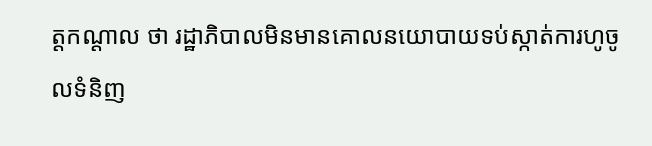ត្តកណ្ដាល ថា រដ្ឋាភិបាលមិនមានគោលនយោបាយទប់ស្កាត់ការហូចូលទំនិញ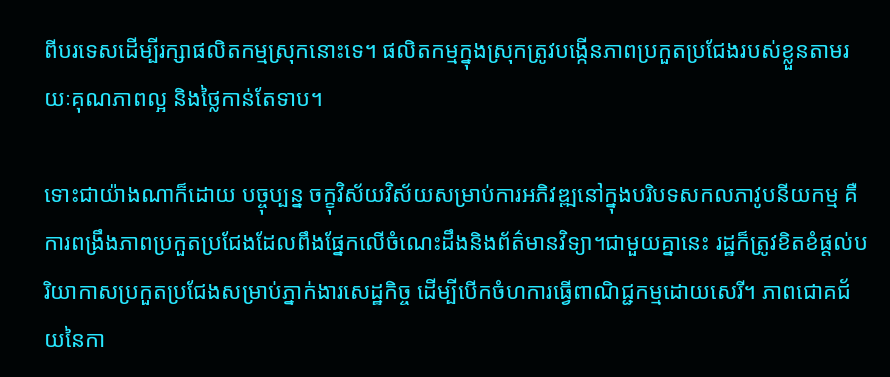ពីបរទេសដើម្បីរក្សាផលិតកម្មស្រុកនោះទេ។ ផលិតកម្មក្នុងស្រុកត្រូវបង្កើនភាពប្រកួតប្រជែងរបស់ខ្លួនតាមរយៈគុណភាពល្អ និងថ្លៃកាន់តែទាប។

ទោះជាយ៉ាងណាក៏ដោយ បច្ចុប្បន្ន ចក្ខុវិស័យវិស័យសម្រាប់ការអភិវឌ្ឍនៅក្នុងបរិបទសកលភាវូបនីយកម្ម គឺការពង្រឹងភាពប្រកួតប្រជែងដែលពឹងផ្នែកលើចំណេះដឹងនិងព័ត៌មានវិទ្យា។ជាមួយគ្នានេះ រដ្ឋក៏ត្រូវខិតខំផ្ដល់បរិយាកាសប្រកួតប្រជែងសម្រាប់ភ្នាក់ងារសេដ្ឋកិច្ច ដើម្បីបើកចំហការធ្វើពាណិជ្ជកម្មដោយសេរី។ ភាពជោគជ័យនៃកា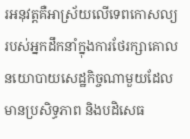រអនុវត្តគឺអាស្រ័យលើទេពកោសល្យរបស់អ្នកដឹកនាំក្នុងការថែរក្សាគោលនយោបាយសេដ្ឋកិច្ចណាមួយដែលមានប្រសិទ្ធភាព និងបដិសេធ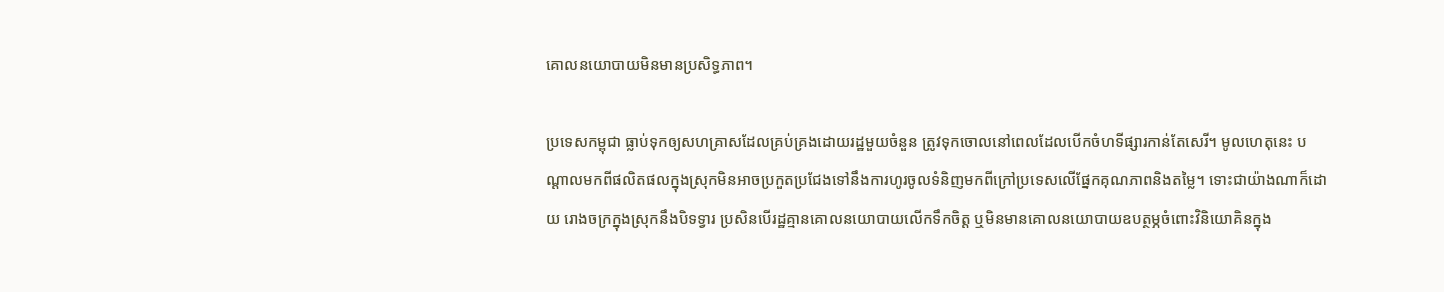គោលនយោបាយមិនមានប្រសិទ្ធភាព។

ប្រទេសកម្ពុជា ធ្លាប់ទុកឲ្យសហគ្រាសដែលគ្រប់គ្រងដោយរដ្ឋមួយចំនួន ត្រូវទុកចោលនៅពេលដែលបើកចំហទីផ្សារកាន់តែសេរី។ មូលហេតុនេះ បណ្ដាលមកពីផលិតផលក្នុងស្រុកមិនអាចប្រកួតប្រជែងទៅនឹងការហូរចូលទំនិញមកពីក្រៅប្រទេសលើផ្នែកគុណភាពនិងតម្លៃ។ ទោះជាយ៉ាងណាក៏ដោយ រោងចក្រក្នុងស្រុកនឹងបិទទ្វារ ប្រសិនបើរដ្ឋគ្មានគោលនយោបាយលើកទឹកចិត្ត ឬមិនមានគោលនយោបាយឧបត្ថម្ភចំពោះវិនិយោគិនក្នុង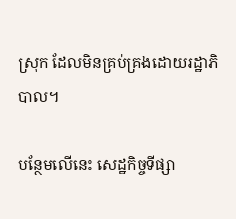ស្រុក ដែលមិនគ្រប់គ្រងដោយរដ្ឋាភិបាល។

បន្ថែមលើនេះ សេដ្ឋកិច្ចទីផ្សា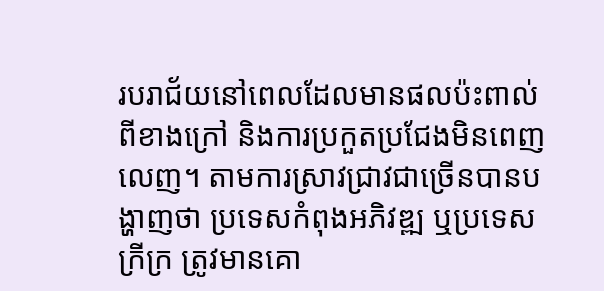របរាជ័យនៅពេលដែលមានផលប៉ះពាល់ពីខាងក្រៅ និងការប្រកួតប្រជែងមិនពេញលេញ។ តាមការស្រាវជ្រាវជាច្រើនបានបង្ហាញថា ប្រទេសកំពុងអភិវឌ្ឍ ឬប្រទេសក្រីក្រ ត្រូវមានគោ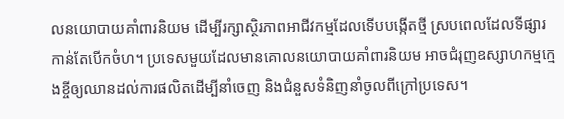លនយោបាយគាំពារនិយម ដើម្បីរក្សាស្ថិរភាពអាជីវកម្មដែលទើបបង្កើតថ្មី ស្របពេលដែលទីផ្សារកាន់តែបើកចំហ។ ប្រទេសមួយដែលមានគោលនយោបាយគាំពារនិយម អាចជំរុញឧស្សាហកម្មក្មេងខ្ចីឲ្យឈានដល់ការផលិតដើម្បីនាំចេញ និងជំនួសទំនិញនាំចូលពីក្រៅប្រទេស។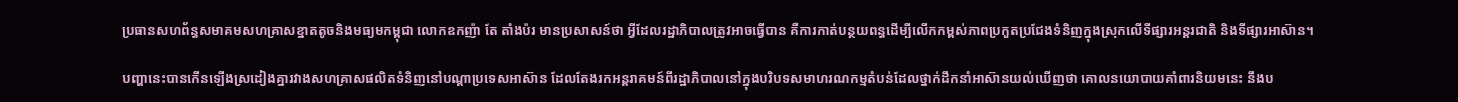ប្រធានសហព័ន្ធសមាគមសហគ្រាសខ្នាតតូចនិងមធ្យមកម្ពុជា លោកឧកញ៉ា តែ តាំងប៉រ មានប្រសាសន៍ថា អ្វីដែលរដ្ឋាភិបាលត្រូវអាចធ្វើបាន គឺការកាត់បន្ថយពន្ធដើម្បីលើកកម្ពស់ភាពប្រកួតប្រជែងទំនិញក្នុងស្រុកលើទីផ្សារអន្តរជាតិ និងទីផ្សារអាស៊ាន។

បញ្ហានេះបានកើនឡើងស្រដៀងគ្នារវាងសហគ្រាសផលិតទំនិញនៅបណ្ដាប្រទេសអាស៊ាន ដែលតែងរកអន្តរាគមន៍ពីរដ្ឋាភិបាលនៅក្នុងបរិបទសមាហរណកម្មតំបន់ដែលថ្នាក់ដឹកនាំអាស៊ានយល់ឃើញថា គោលនយោបាយគាំពារនិយមនេះ នឹងប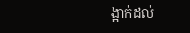ង្អាក់ដល់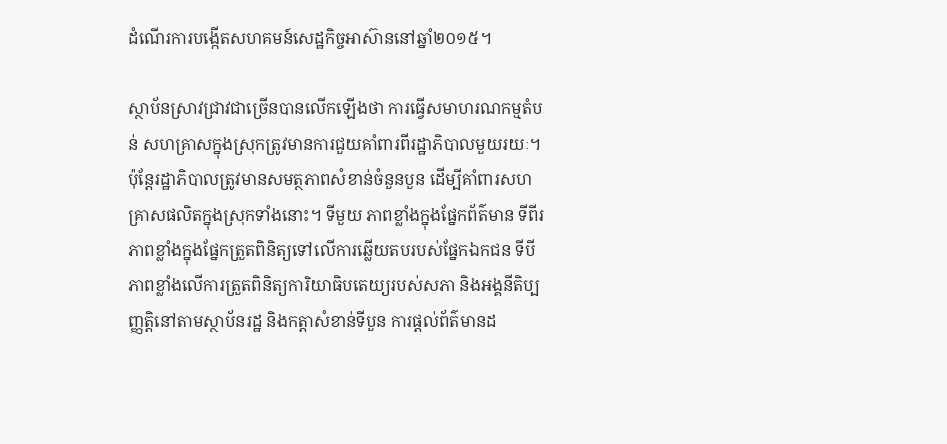ដំណើរការបង្កើតសហគមន៍សេដ្ឋកិច្ចអាស៊ាននៅឆ្នាំ២០១៥។

ស្ថាប័នស្រាវជ្រាវជាច្រើនបានលើកឡើងថា ការធ្វើសមាហរណកម្មតំបន់ សហគ្រាសក្នុងស្រុកត្រូវមានការជួយគាំពារពីរដ្ឋាភិបាលមួយរយៈ។ ប៉ុន្តែរដ្ឋាភិបាលត្រូវមានសមត្ថភាពសំខាន់ចំនួនបួន ដើម្បីគាំពារសហគ្រាសផលិតក្នុងស្រុកទាំងនោះ។ ទីមួយ ភាពខ្លាំងក្នុងផ្នែកព័ត៌មាន ទីពីរភាពខ្លាំងក្នុងផ្នែកត្រួតពិនិត្យទៅលើការឆ្លើយតបរបស់ផ្នែកឯកជន ទីបី ភាពខ្លាំងលើការត្រួតពិនិត្យការិយាធិបតេយ្យរបស់សភា និងអង្គនីតិប្បញ្ញត្តិនៅតាមស្ថាប័នរដ្ឋ និងកត្តាសំខាន់ទីបួន ការផ្ដល់ព័ត៌មានដ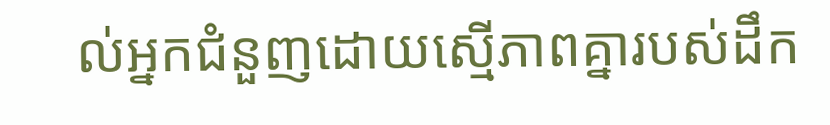ល់អ្នកជំនួញដោយស្មើភាពគ្នារបស់ដឹក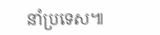នាំប្រទេស៕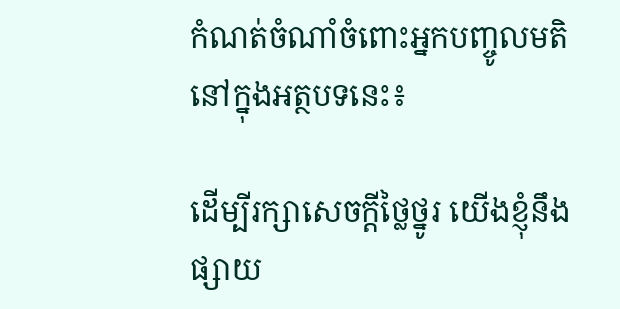កំណត់ចំណាំចំពោះអ្នកបញ្ចូលមតិនៅក្នុងអត្ថបទនេះ៖

ដើម្បីរក្សាសេចក្ដីថ្លៃថ្នូរ យើងខ្ញុំនឹងផ្សាយ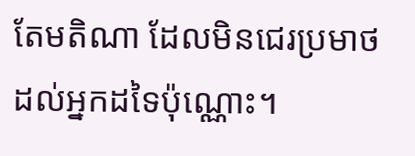តែមតិណា ដែលមិនជេរប្រមាថដល់អ្នកដទៃប៉ុណ្ណោះ។